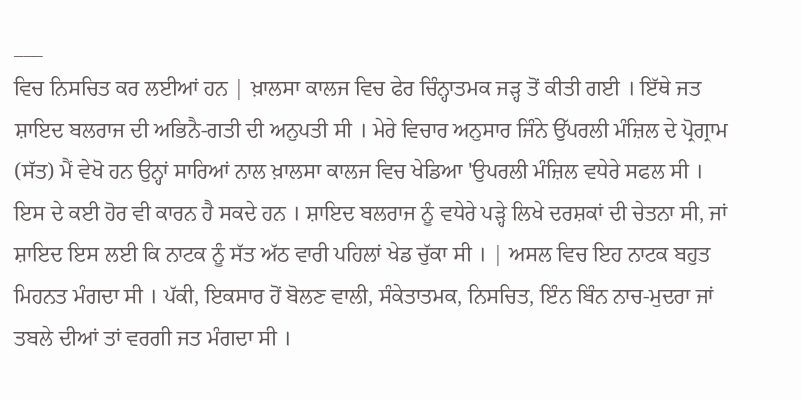___
ਵਿਚ ਨਿਸਚਿਤ ਕਰ ਲਈਆਂ ਹਨ | ਖ਼ਾਲਸਾ ਕਾਲਜ ਵਿਚ ਫੇਰ ਚਿੰਨ੍ਹਾਤਮਕ ਜੜ੍ਹ ਤੋਂ ਕੀਤੀ ਗਈ । ਇੱਥੇ ਜਤ ਸ਼ਾਇਦ ਬਲਰਾਜ ਦੀ ਅਭਿਨੈ-ਗਤੀ ਦੀ ਅਨੁਪਤੀ ਸੀ । ਮੇਰੇ ਵਿਚਾਰ ਅਨੁਸਾਰ ਜਿੰਨੇ ਉੱਪਰਲੀ ਮੰਜ਼ਿਲ ਦੇ ਪ੍ਰੋਗ੍ਰਾਮ (ਸੱਤ) ਮੈਂ ਵੇਖੋ ਹਨ ਉਨ੍ਹਾਂ ਸਾਰਿਆਂ ਨਾਲ ਖ਼ਾਲਸਾ ਕਾਲਜ ਵਿਚ ਖੇਡਿਆ 'ਉਪਰਲੀ ਮੰਜ਼ਿਲ ਵਧੇਰੇ ਸਫਲ ਸੀ । ਇਸ ਦੇ ਕਈ ਹੋਰ ਵੀ ਕਾਰਨ ਹੈ ਸਕਦੇ ਹਨ । ਸ਼ਾਇਦ ਬਲਰਾਜ ਨੂੰ ਵਧੇਰੇ ਪੜ੍ਹੇ ਲਿਖੇ ਦਰਸ਼ਕਾਂ ਦੀ ਚੇਤਨਾ ਸੀ, ਜਾਂ ਸ਼ਾਇਦ ਇਸ ਲਈ ਕਿ ਨਾਟਕ ਨੂੰ ਸੱਤ ਅੱਠ ਵਾਰੀ ਪਹਿਲਾਂ ਖੇਡ ਚੁੱਕਾ ਸੀ । | ਅਸਲ ਵਿਚ ਇਹ ਨਾਟਕ ਬਹੁਤ ਮਿਹਨਤ ਮੰਗਦਾ ਸੀ । ਪੱਕੀ, ਇਕਸਾਰ ਹੋਂ ਬੋਲਣ ਵਾਲੀ, ਸੰਕੇਤਾਤਮਕ, ਨਿਸਚਿਤ, ਇੰਨ ਬਿੰਨ ਨਾਚ-ਮੁਦਰਾ ਜਾਂ ਤਬਲੇ ਦੀਆਂ ਤਾਂ ਵਰਗੀ ਜਤ ਮੰਗਦਾ ਸੀ ।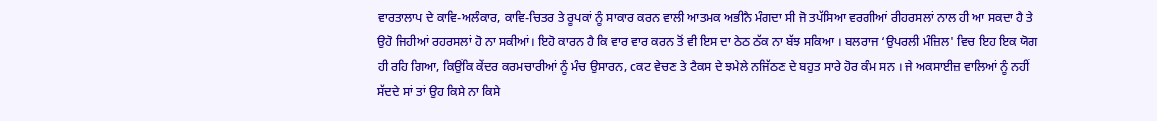ਵਾਰਤਾਲਾਪ ਦੇ ਕਾਵਿ-ਅਲੰਕਾਰ, ਕਾਵਿ-ਚਿਤਰ ਤੇ ਰੂਪਕਾਂ ਨੂੰ ਸਾਕਾਰ ਕਰਨ ਵਾਲੀ ਆਤਮਕ ਅਭੀਨੈ ਮੰਗਦਾ ਸੀ ਜੋ ਤਪੱਸਿਆ ਵਰਗੀਆਂ ਰੀਹਰਸਲਾਂ ਨਾਲ ਹੀ ਆ ਸਕਦਾ ਹੈ ਤੇ ਉਹੋ ਜਿਹੀਆਂ ਰਹਰਸਲਾਂ ਹੋ ਨਾ ਸਕੀਆਂ। ਇਹੋ ਕਾਰਨ ਹੈ ਕਿ ਵਾਰ ਵਾਰ ਕਰਨ ਤੋਂ ਵੀ ਇਸ ਦਾ ਠੇਠ ਠੱਕ ਨਾ ਬੱਝ ਸਕਿਆ । ਬਲਰਾਜ ‘ਉਪਰਲੀ ਮੰਜ਼ਿਲ' ਵਿਚ ਇਹ ਇਕ ਯੋਗ ਹੀ ਰਹਿ ਗਿਆ, ਕਿਉਂਕਿ ਕੇਂਦਰ ਕਰਮਚਾਰੀਆਂ ਨੂੰ ਮੰਚ ਉਸਾਰਨ, cਕਟ ਵੇਚਣ ਤੇ ਟੈਕਸ ਦੇ ਝਮੇਲੇ ਨਜਿੱਠਣ ਦੇ ਬਹੁਤ ਸਾਰੇ ਹੋਰ ਕੰਮ ਸਨ । ਜੇ ਅਕਸਾਈਜ਼ ਵਾਲਿਆਂ ਨੂੰ ਨਹੀਂ ਸੱਦਦੇ ਸਾਂ ਤਾਂ ਉਹ ਕਿਸੇ ਨਾ ਕਿਸੇ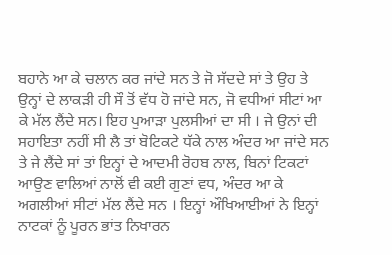ਬਹਾਨੇ ਆ ਕੇ ਚਲਾਨ ਕਰ ਜਾਂਦੇ ਸਨ ਤੇ ਜੋ ਸੱਦਦੇ ਸਾਂ ਤੇ ਉਹ ਤੇ ਉਨ੍ਹਾਂ ਦੇ ਲਾਕੜੀ ਹੀ ਸੌ ਤੋਂ ਵੱਧ ਹੋ ਜਾਂਦੇ ਸਨ, ਜੋ ਵਧੀਆਂ ਸੀਟਾਂ ਆ ਕੇ ਮੱਲ ਲੈਂਦੇ ਸਨ। ਇਹ ਪੁਆੜਾ ਪੁਲਸੀਆਂ ਦਾ ਸੀ । ਜੇ ਉਨਾਂ ਦੀ ਸਹਾਇਤਾ ਨਹੀਂ ਸੀ ਲੈ ਤਾਂ ਬੋਟਿਕਟੇ ਧੱਕੇ ਨਾਲ ਅੰਦਰ ਆ ਜਾਂਦੇ ਸਨ ਤੇ ਜੇ ਲੈਂਦੇ ਸਾਂ ਤਾਂ ਇਨ੍ਹਾਂ ਦੇ ਆਦਮੀ ਰੋਹਬ ਨਾਲ, ਬਿਨਾਂ ਟਿਕਟਾਂ ਆਉਣ ਵਾਲਿਆਂ ਨਾਲੋਂ ਵੀ ਕਈ ਗੁਣਾਂ ਵਧ, ਅੰਦਰ ਆ ਕੇ ਅਗਲੀਆਂ ਸੀਟਾਂ ਮੱਲ ਲੈਂਦੇ ਸਨ । ਇਨ੍ਹਾਂ ਔਖਿਆਈਆਂ ਨੇ ਇਨ੍ਹਾਂ ਨਾਟਕਾਂ ਨੂੰ ਪੂਰਨ ਭਾਂਤ ਨਿਖਾਰਨ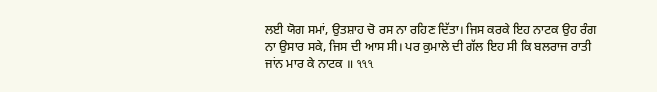ਲਈ ਯੋਗ ਸਮਾਂ, ਉਤਸ਼ਾਹ ਚੋ ਰਸ ਨਾ ਰਹਿਣ ਦਿੱਤਾ। ਜਿਸ ਕਰਕੇ ਇਹ ਨਾਟਕ ਉਹ ਰੰਗ ਨਾ ਉਸਾਰ ਸਕੇ, ਜਿਸ ਦੀ ਆਸ ਸੀ। ਪਰ ਕੁਮਾਲੇ ਦੀ ਗੱਲ ਇਹ ਸੀ ਕਿ ਬਲਰਾਜ ਰਾਤੀ ਜਾਂਨ ਮਾਰ ਕੇ ਨਾਟਕ ॥ ૧૧૧